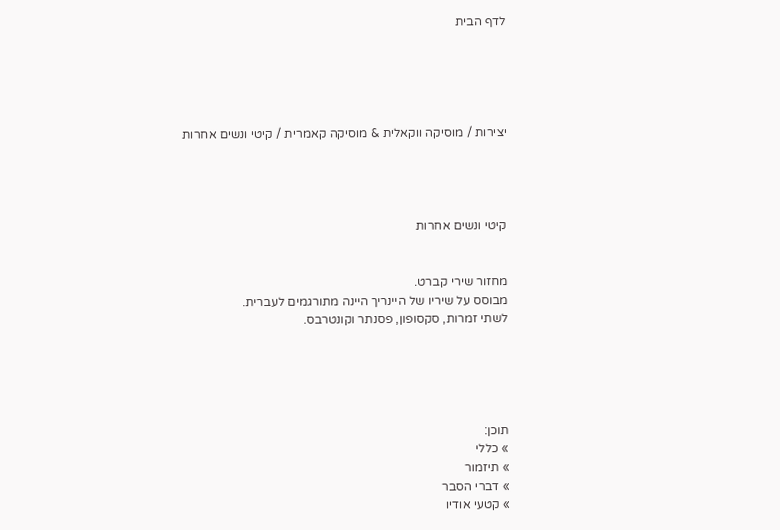לדף הבית





יצירות / מוסיקה ווקאלית & מוסיקה קאמרית / קיטי ונשים אחרות




קיטי ונשים אחרות


מחזור שירי קברט.
מבוסס על שיריו של היינריך היינה מתורגמים לעברית.
לשתי זמרות, סקסופון, פסנתר וקונטרבס.





תוכן:
» כללי
» תיזמור
» דברי הסבר
» קטעי אודיו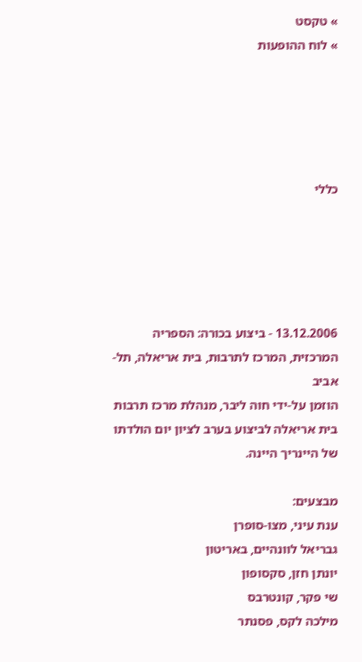» טקסט
» לוח ההופעות





כללי





13.12.2006 - ביצוע בכורה: הספריה המרכזית, המרכז לתרבות, בית אריאלה, תל-אביב
הוזמן על-ידי חוה ליבר, מנהלת מרכז תרבות בית אריאלה לביצוע בערב לציון יום הולדתו של היינריך היינה.

מבצעים:
ענת עיני, מצו-סופרן
גבריאל לוונהיים, באריטון
יונתן חזן, סקסופון
שי פקר, קונטרבס
מילכה לקס, פסנתר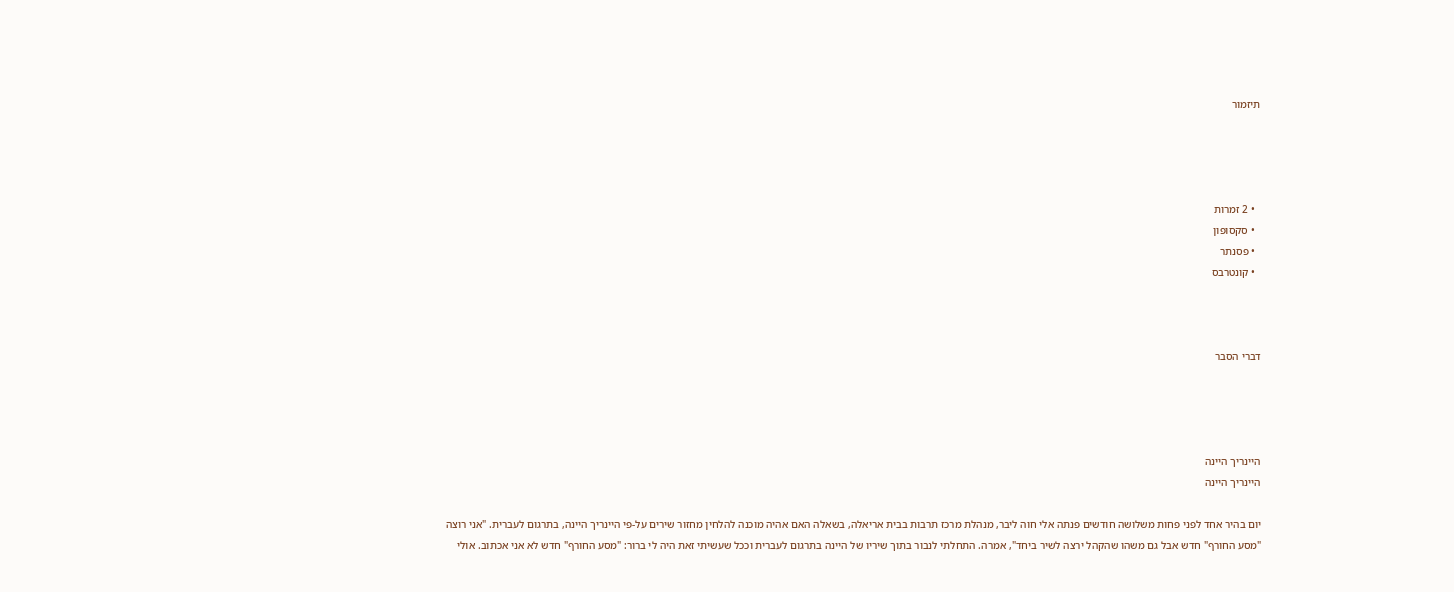תיזמור




  • 2 זמרות
  • סקסופון
  • פסנתר
  • קונטרבס



דברי הסבר




היינריך היינה
היינריך היינה

יום בהיר אחד לפני פחות משלושה חודשים פנתה אלי חוה ליבר, מנהלת מרכז תרבות בבית אריאלה, בשאלה האם אהיה מוכנה להלחין מחזור שירים על-פי היינריך היינה, בתרגום לעברית. "אני רוצה "מסע החורף" חדש אבל גם משהו שהקהל ירצה לשיר ביחד", אמרה. התחלתי לנבור בתוך שיריו של היינה בתרגום לעברית וככל שעשיתי זאת היה לי ברור: "מסע החורף" חדש לא אני אכתוב. אולי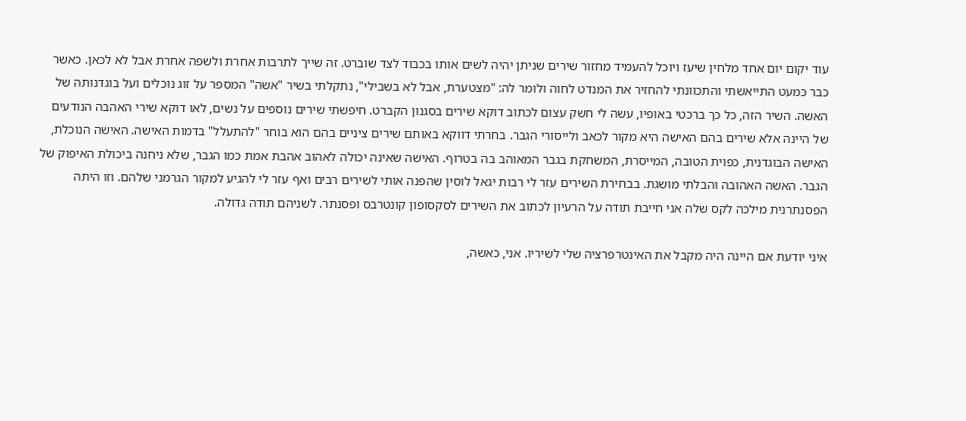עוד יקום יום אחד מלחין שיעז ויוכל להעמיד מחזור שירים שניתן יהיה לשים אותו בכבוד לצד שוברט. זה שייך לתרבות אחרת ולשפה אחרת אבל לא לכאן. כאשר כבר כמעט התייאשתי והתכוונתי להחזיר את המנדט לחוה ולומר לה: "מצטערת, אבל לא בשבילי", נתקלתי בשיר "אשה" המספר על זוג נוכלים ועל בוגדנותה של האשה. השיר הזה, כל כך ברכטי באופיו, עשה לי חשק עצום לכתוב דוקא שירים בסגנון הקברט. חיפשתי שירים נוספים על נשים, לאו דוקא שירי האהבה הנודעים של היינה אלא שירים בהם האישה היא מקור לכאב ולייסורי הגבר. בחרתי דווקא באותם שירים ציניים בהם הוא בוחר "להתעלל" בדמות האישה. האישה הנוכלת, האישה הבוגדנית, כפוית הטובה, המייסרת, המשחקת בגבר המאוהב בה בטרוף. האישה שאינה יכולה לאהוב אהבת אמת כמו הגבר, שלא ניחנה ביכולת האיפוק של הגבר. האשה האהובה והבלתי מושגת. בבחירת השירים עזר לי רבות יגאל לוסין שהפנה אותי לשירים רבים ואף עזר לי להגיע למקור הגרמני שלהם. וזו היתה הפסנתרנית מילכה לקס שלה אני חייבת תודה על הרעיון לכתוב את השירים לסקסופון קונטרבס ופסנתר. לשניהם תודה גדולה.

איני יודעת אם היינה היה מקבל את האינטרפרציה שלי לשיריו. אני, כאשה,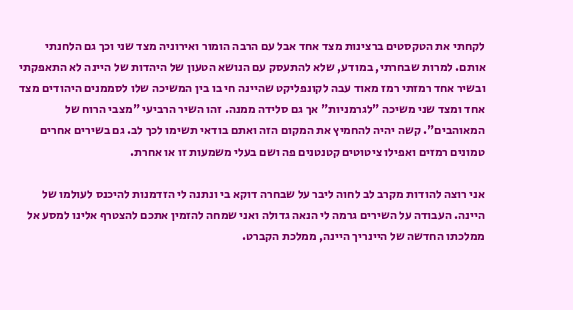לקחתי את הטקסטים ברצינות מצד אחד אבל עם הרבה הומור ואירוניה מצד שני וכך גם הלחנתי אותם. למרות שבחרתי, במודע, שלא להתעסק עם הנושא הטעון של היהדות של היינה לא התאפקתי ובשיר אחד רמזתי רמז מאוד עבה לקונפליקט שהיינה חי בו בין המשיכה שלו לסממנים היהודים מצד אחד ומצד שני משיכה "לגרמניות" אך גם סלידה ממנה. זהו השיר הרביעי "מצבי הרוח של המאוהבים". קשה יהיה להחמיץ את המקום הזה ואתם בודאי תשימו לכך לב. גם בשירים אחרים טמונים רמזים ואפילו ציטוטים קטנטנים פה ושם בעלי משמעות זו או אחרת.

אני רוצה להודות מקרב לב לחוה ליבר על שבחרה דוקא בי ונתנה לי הזדמנות להיכנס לעולמו של היינה. העבודה על השירים גרמה לי הנאה גדולה ואני שמחה להזמין אתכם להצטרף אלינו למסע אל ממלכתו החדשה של היינריך היינה, ממלכת הקברט.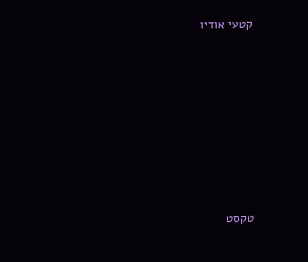קטעי אודיו








טקסט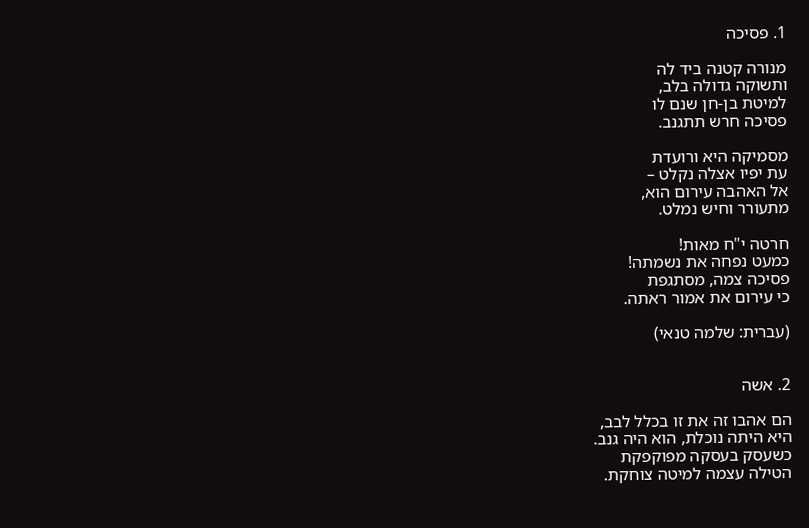1. פסיכה

מנורה קטנה ביד לה
ותשוקה גדולה בלב,
למיטת בן-חן שנם לו
פסיכה חרש תתגנב.

מסמיקה היא ורועדת
עת יפיו אצלה נקלט –
אל האהבה עירום הוא,
מתעורר וחיש נמלט.

חרטה י"ח מאות!
כמעט נפחה את נשמתה!
פסיכה צמה, מסתגפת
כי עירום את אמור ראתה.

(עברית: שלמה טנאי)


2. אשה

הם אהבו זה את זו בכלל לבב,
היא היתה נוכלת, הוא היה גנב.
כשעסק בעסקה מפוקפקת
הטילה עצמה למיטה צוחקת.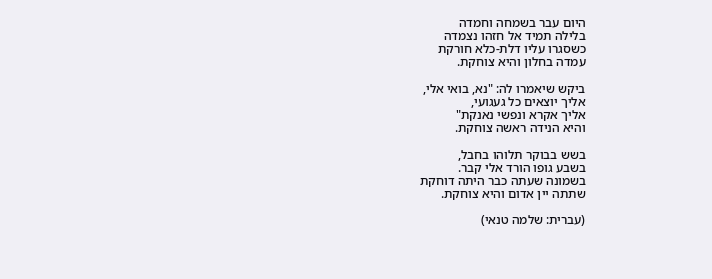היום עבר בשמחה וחמדה
בלילה תמיד אל חזהו נצמדה
כשסגרו עליו דלת-כלא חורקת
עמדה בחלון והיא צוחקת.

ביקש שיאמרו לה: "נא, בואי אלי,
אליך יוצאים כל געגועי,
אליך אקרא ונפשי נאנקת"
והיא הנידה ראשה צוחקת.

בשש בבוקר תלוהו בחבל,
בשבע גופו הורד אלי קבר.
בשמונה שעתה כבר היתה דוחקת
שתתה יין אדום והיא צוחקת.

(עברית: שלמה טנאי)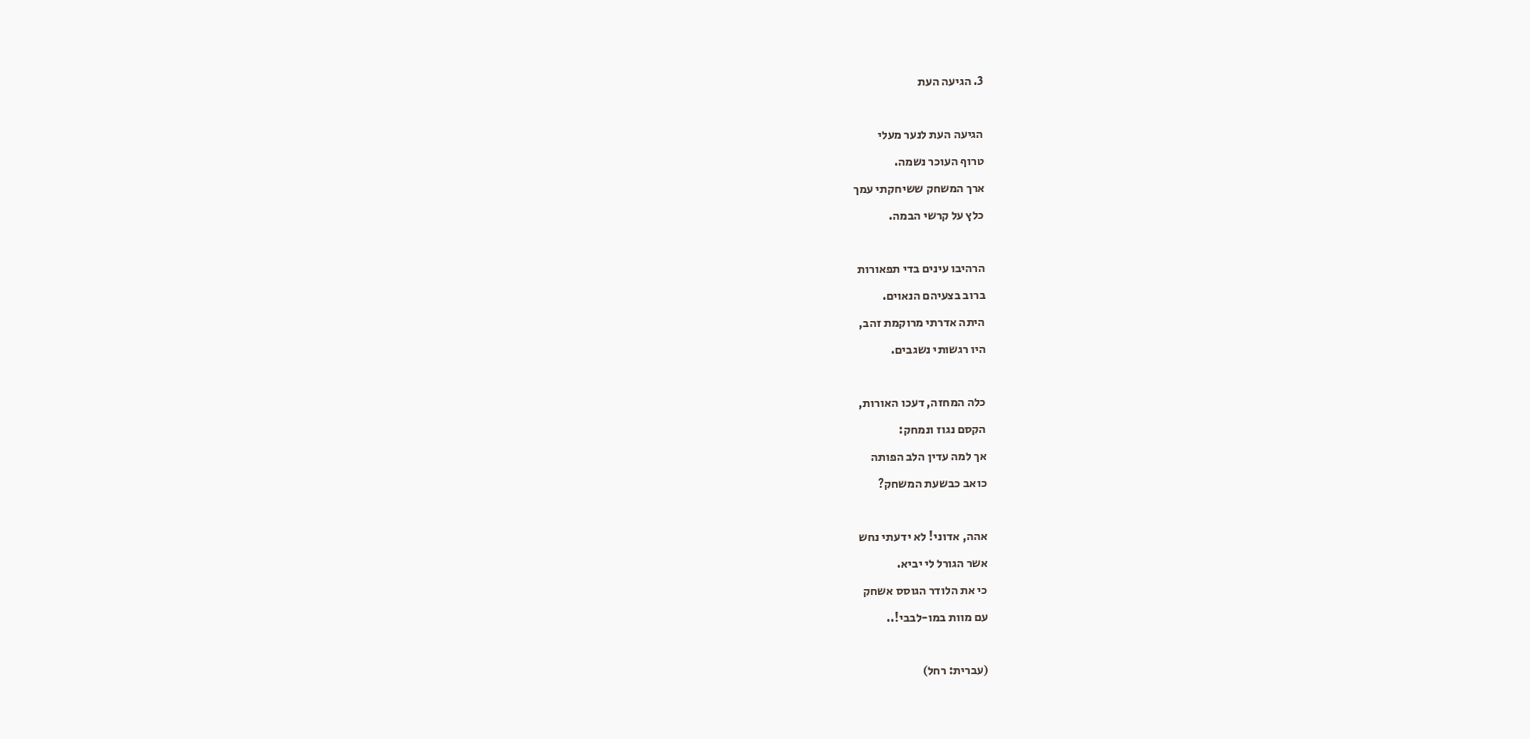3. הגיעה העת

הגיעה העת לנער מעלי
טרוף העוכר נשמה.
ארך המשחק ששיחקתי עמך
כלץ על קרשי הבמה.

הרהיבו עינים בדי תפאורות
ברוב בצעיהם הנאוים.
היתה אדרתי מרוקמת זהב,
היו רגשותי נשגבים.

כלה המחזה, דעכו האורות,
הקסם נגוז ונמחק:
אך למה עדין הלב הפותה
כואב כבשעת המשחק?

אהה, אדוני! לא ידעתי נחש
אשר הגורל לי יביא.
כי את הלודר הגוסס אשחק
עם מוות במו-לבבי!..

(עברית: רחל)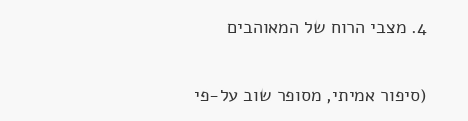4. מצבי הרוח של המאוהבים

(סיפור אמיתי, מסופר שוב על-פי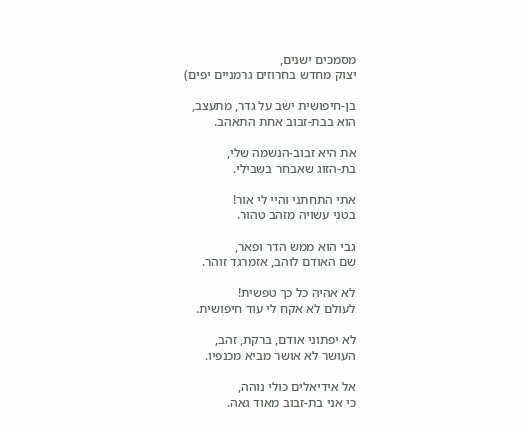מסמכים ישנים,
יצוק מחדש בחרוזים גרמניים יפים)

בן-חיפושית ישב על גדר, מתעצב,
הוא בבת-זבוב אחת התאהב.

את היא זבוב-הנשמה שלי,
בת-הזוג שאבחר בשבילי.

אתי התחתני והיי לי אור!
בטני עשויה מזהב טהור.

גבי הוא ממש הדר ופאר,
שם האודם לוהב, אזמרגד זוהר.

לא אהיה כל כך טפשית!
לעולם לא אקח לי עוד חיפושית.

לא יפתוני אודם, ברקת, זהב,
העושר לא אושר מביא מכנפיו.

אל אידיאלים כולי נוהה,
כי אני בת-זבוב מאוד גאה.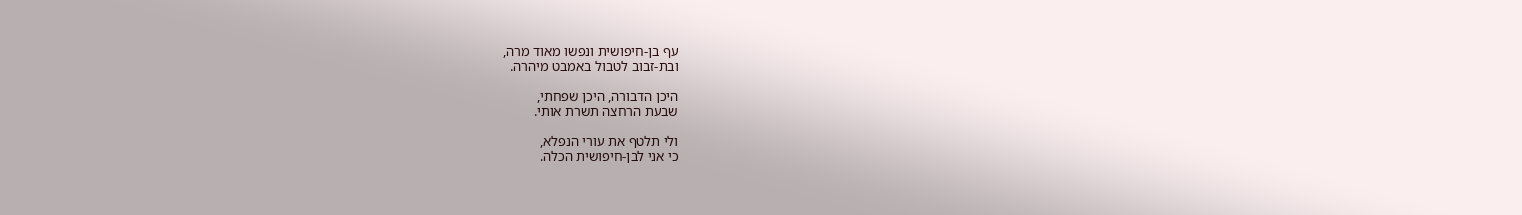עף בן-חיפושית ונפשו מאוד מרה,
ובת-זבוב לטבול באמבט מיהרה.

היכן הדבורה, היכן שפחתי,
שבעת הרחצה תשרת אותי.

ולי תלטף את עורי הנפלא,
כי אני לבן-חיפושית הכלה.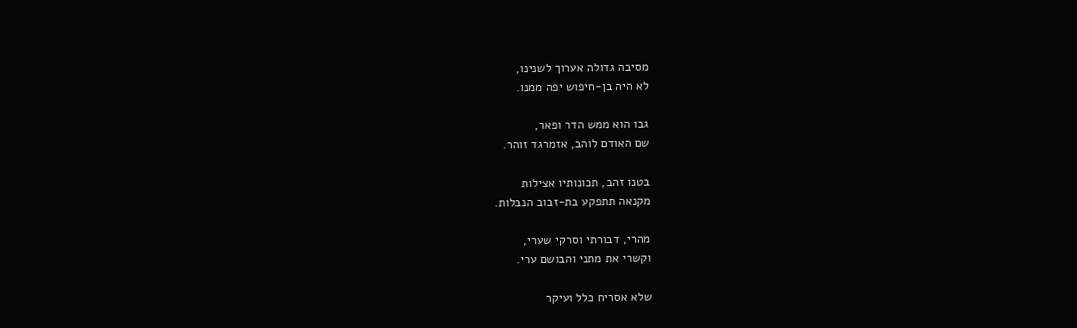מסיבה גדולה אערוך לשנינו,
לא היה בן-חיפוש יפה ממנו.

גבו הוא ממש הדר ופאר,
שם האודם לוהב, אזמרגד זוהר.

בטנו זהב, תכונותיו אצילות
מקנאה תתפקע בת-זבוב הנבלות.

מהרי, דבורתי וסרקי שערי,
וקשרי את מתני והבושם ערי.

שלא אסריח כלל ועיקר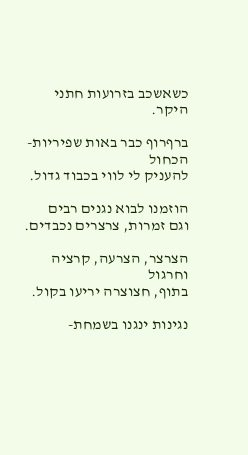כשאשכב בזרועות חתני היקר.

ברףרוף כבר באות שפיריות-הכחול
להעניק לי לווי בכבוד גדול.

הוזמנו לבוא נגנים רבים
וגם זמרות, צרצרים נכבדים.

הצרצר, הצרעה, קרציה וחרגול
בתוף, חצוצרה יריעו בקול.

נגינות ינגנו בשמחת-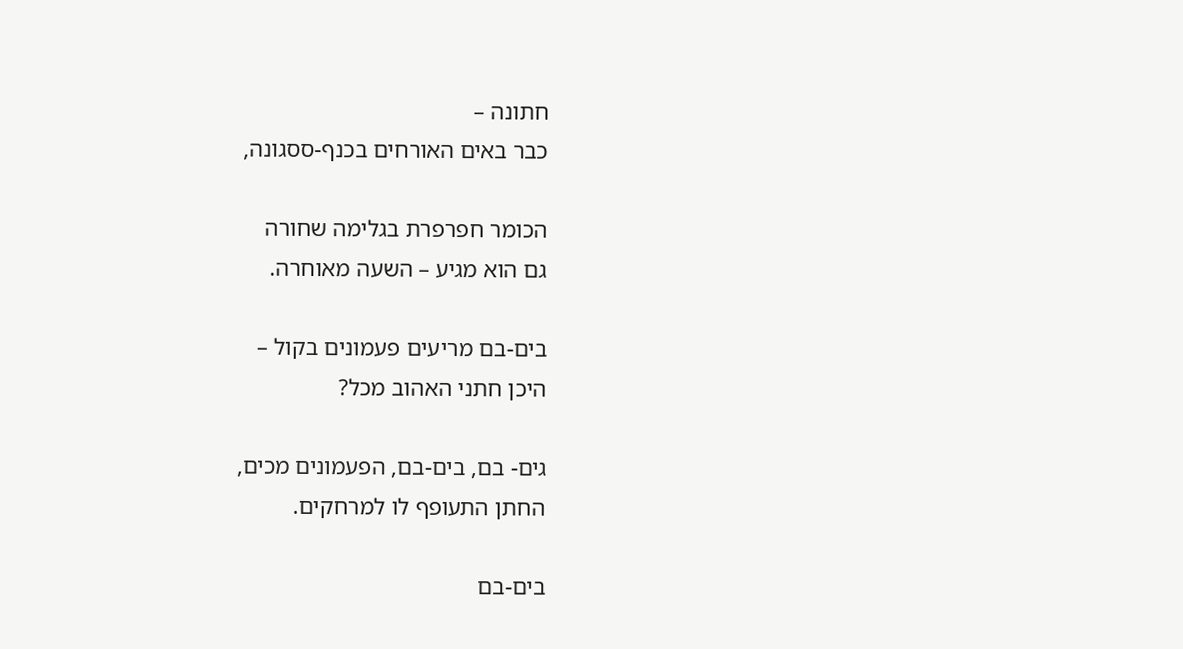חתונה –
כבר באים האורחים בכנף-ססגונה,

הכומר חפרפרת בגלימה שחורה
גם הוא מגיע – השעה מאוחרה.

בים-בם מריעים פעמונים בקול –
היכן חתני האהוב מכל?

גים- בם, בים-בם, הפעמונים מכים,
החתן התעופף לו למרחקים.

בים-בם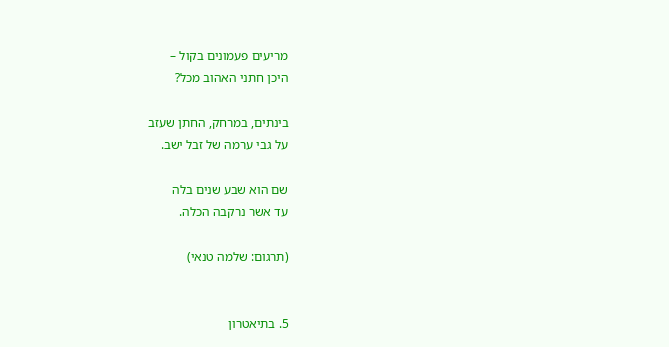מריעים פעמונים בקול –
היכן חתני האהוב מכל?

בינתים, במרחק, החתן שעזב
על גבי ערמה של זבל ישב.

שם הוא שבע שנים בלה
עד אשר נרקבה הכלה.

(תרגום: שלמה טנאי)


5. בתיאטרון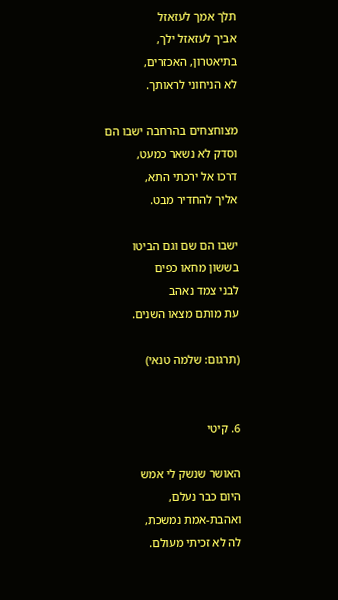תלך אמך לעזאזל
אביך לעזאזל ילך,
בתיאטרון, האכזרים,
לא הניחוני לראותך.

מצוחצחים בהרחבה ישבו הם
וסדק לא נשאר כמעט,
דרכו אל ירכתי התא,
אליך להחדיר מבט.

ישבו הם שם וגם הביטו
בששון מחאו כפים
לבני צמד נאהב
עת מותם מצאו השנים.

(תרגום: שלמה טנאי)


6. קיטי

האושר שנשק לי אמש
היום כבר נעלם,
ואהבת-אמת נמשכת,
לה לא זכיתי מעולם.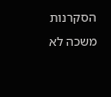הסקרנות משכה לא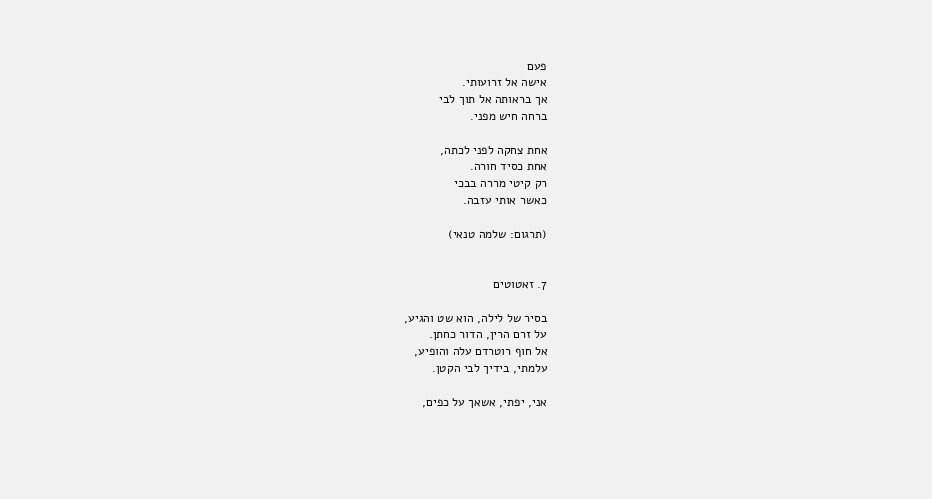פעם
אישה אל זרועותי.
אך בראותה אל תוך לבי
ברחה חיש מפני.

אחת צחקה לפני לכתה,
אחת כסיד חורה.
רק קיטי מררה בבכי
כאשר אותי עזבה.

(תרגום: שלמה טנאי)


7. זאטוטים

בסיר של לילה, הוא שט והגיע,
על זרם הרין, הדור כחתן.
אל חוף רוטרדם עלה והופיע,
עלמתי, בידיך לבי הקטן.

אני, יפתי, אשאך על כפים,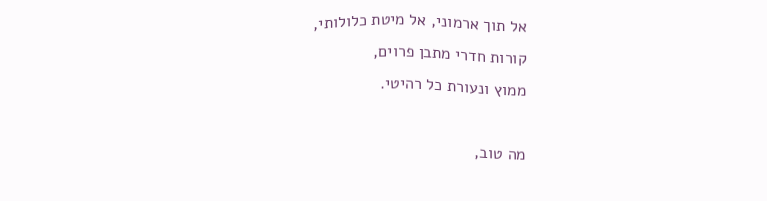אל תוך ארמוני, אל מיטת כלולותי,
קורות חדרי מתבן פרוים,
ממוץ ונעורת כל רהיטי.

מה טוב,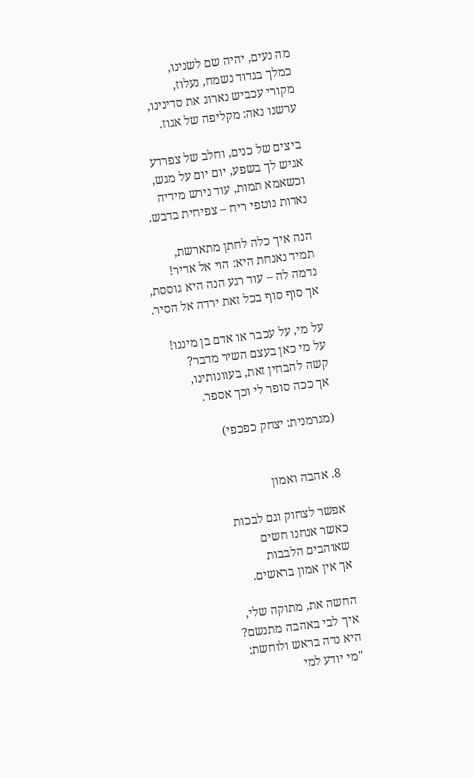מה נעים, יהיה שם לשנינו,
כמלך בגדוד נשמח, נעלוז,
מקורי עכביש נארוג את סדינינו,
ערשנו נאה: מקליפה של אגוז.

ביצים של כנים, וחלב של צפרדע
אגיש לך בשפע, יום יום על מגש,
וכשאמא תמות, עוד נירש מידיה
נאדות נוטפי ריח – צפיחית בדבש.

הנה איך כלה לחתן מתארשת,
תמיד נאנחת היא: הוי אל אדיר!
נדמה לה – עוד רגע הנה היא גוססת,
אך סוף סוף בכל זאת ירדה אל הסיר.

על מי, על עכבר או אדם בן מיננו!
על מי כאן בעצם השיר מדבר?
קשה להבחין זאת, בעוונותינו,
אך ככה סופר לי וכך אספר.

(מגרמנית: יצחק כפכפי)


8. אהבה ואמון

אפשר לצחוק וגם לבכות
כאשר אנחנו חשים
שאוהבים הלבבות
אך אין אמון בראשים.

החשה את, מתוקה שלי,
איך לבי באהבה מתנשם?
היא נדה בראש ולוחשת:
"מי יודע למי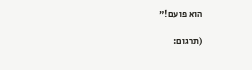הוא פועם!"

(תרגום: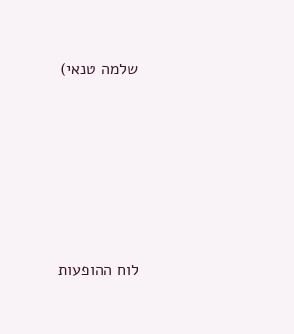שלמה טנאי)






לוח ההופעות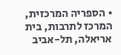• הספריה המרכזית, המרכז לתרבות, בית אריאלה, תל-אביב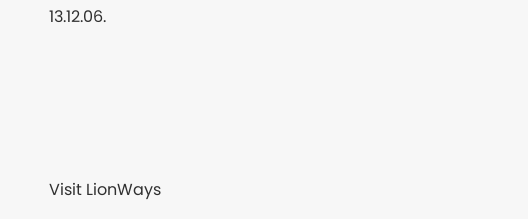13.12.06.






Visit LionWays